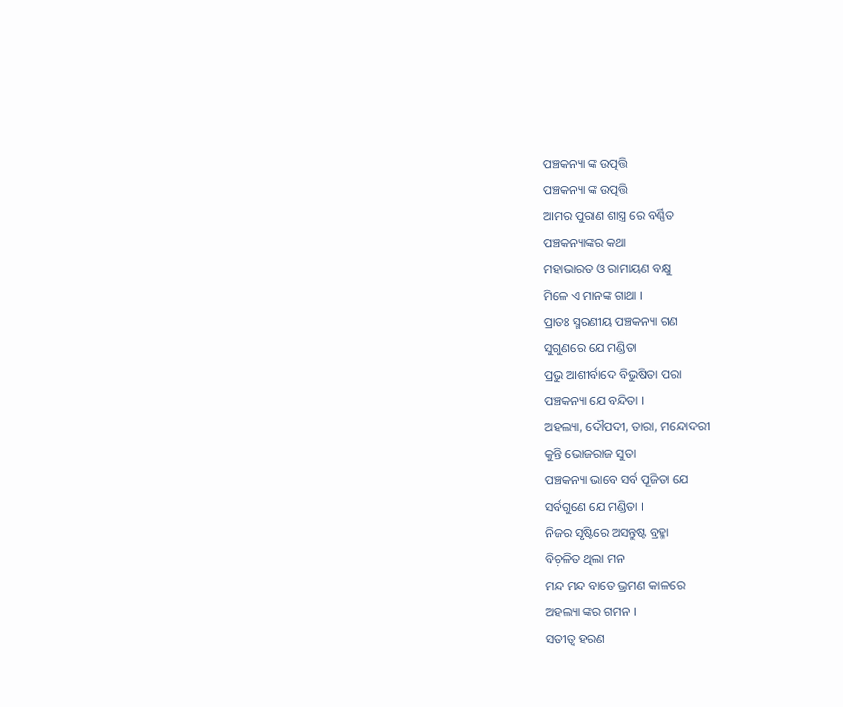ପଞ୍ଚକନ୍ୟା ଙ୍କ ଉତ୍ପତ୍ତି
ପଞ୍ଚକନ୍ୟା ଙ୍କ ଉତ୍ପତ୍ତି
ଆମର ପୁରାଣ ଶାସ୍ତ୍ର ରେ ବର୍ଣ୍ଣିତ
ପଞ୍ଚକନ୍ୟାଙ୍କର କଥା
ମହାଭାରତ ଓ ରାମାୟଣ ବକ୍ଷୁ
ମିଳେ ଏ ମାନଙ୍କ ଗାଥା ।
ପ୍ରାତଃ ସ୍ମରଣୀୟ ପଞ୍ଚକନ୍ୟା ଗଣ
ସୁଗୁଣରେ ଯେ ମଣ୍ଡିତା
ପ୍ରଭୁ ଆଶୀର୍ବାଦେ ବିଭୁଷିତା ପରା
ପଞ୍ଚକନ୍ୟା ଯେ ବନ୍ଦିତା ।
ଅହଲ୍ୟା, ଦୌପଦୀ, ତାରା, ମନ୍ଦୋଦରୀ
କୁନ୍ତି ଭୋଜରାଜ ସୁତା
ପଞ୍ଚକନ୍ୟା ଭାବେ ସର୍ବ ପୂଜିତା ଯେ
ସର୍ବଗୁଣେ ଯେ ମଣ୍ଡିତା ।
ନିଜର ସୃଷ୍ଟିରେ ଅସନ୍ତୁଷ୍ଟ ବ୍ରହ୍ମା
ବିଚ଼ଳିତ ଥିଲା ମନ
ମନ୍ଦ ମନ୍ଦ ବାତେ ଭ୍ରମଣ କାଳରେ
ଅହଲ୍ୟା ଙ୍କର ଗମନ ।
ସତୀତ୍ଵ ହରଣ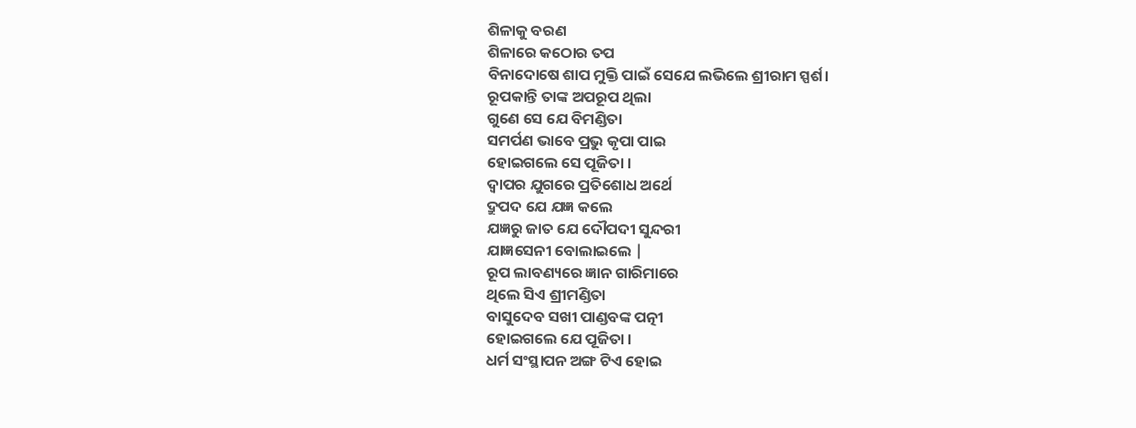ଶିଳାକୁ ବରଣ
ଶିଳାରେ କଠୋର ତପ
ବିନାଦୋଷେ ଶାପ ମୁକ୍ତି ପାଇଁ ସେଯେ ଲଭିଲେ ଶ୍ରୀରାମ ସ୍ପର୍ଶ।
ରୂପକାନ୍ତି ତାଙ୍କ ଅପରୂପ ଥିଲା
ଗୁଣେ ସେ ଯେ ବିମଣ୍ଡିତା
ସମର୍ପଣ ଭାବେ ପ୍ରଭୁ କୃପା ପାଇ
ହୋଇଗଲେ ସେ ପୂଜିତା ।
ଦ୍ଵାପର ଯୁଗରେ ପ୍ରତିଶୋଧ ଅର୍ଥେ
ଦ୍ରୁପଦ ଯେ ଯଜ୍ଞ କଲେ
ଯଜ୍ଞରୁ ଜାତ ଯେ ଦୌପଦୀ ସୁନ୍ଦରୀ
ଯାଜ୍ଞସେନୀ ବୋଲାଇଲେ |
ରୂପ ଲାବଣ୍ୟରେ ଜ୍ଞାନ ଗାରିମାରେ
ଥିଲେ ସିଏ ଶ୍ରୀମଣ୍ଡିତା
ବାସୁଦେବ ସଖୀ ପାଣ୍ଡବଙ୍କ ପତ୍ନୀ
ହୋଇଗଲେ ଯେ ପୂଜିତା ।
ଧର୍ମ ସଂସ୍ଥାପନ ଅଙ୍ଗ ଟିଏ ହୋଇ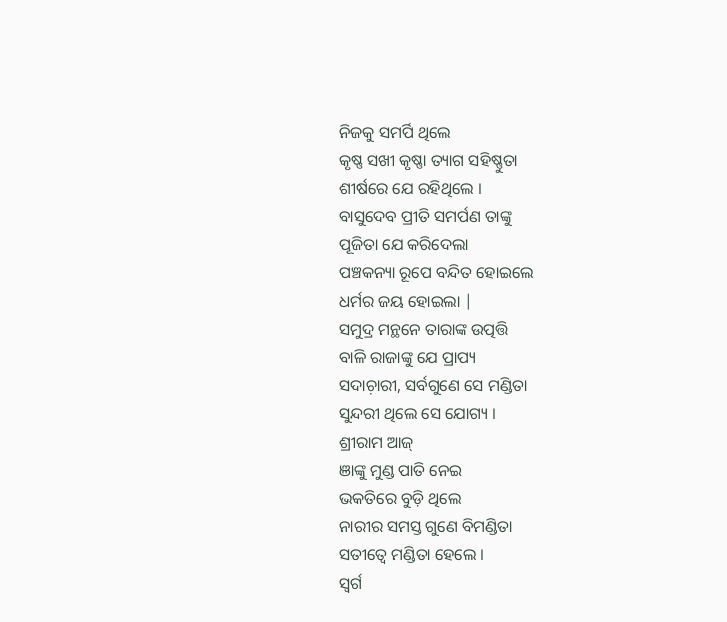ନିଜକୁ ସମର୍ପି ଥିଲେ
କୃଷ୍ଣ ସଖୀ କୃଷ୍ଣା ତ୍ୟାଗ ସହିଷ୍ଣୁତା
ଶୀର୍ଷରେ ଯେ ରହିଥିଲେ ।
ବାସୁଦେବ ପ୍ରୀତି ସମର୍ପଣ ତାଙ୍କୁ
ପୂଜିତା ଯେ କରିଦେଲା
ପଞ୍ଚକନ୍ୟା ରୂପେ ବନ୍ଦିତ ହୋଇଲେ
ଧର୍ମର ଜୟ ହୋଇଲା |
ସମୁଦ୍ର ମନ୍ଥନେ ତାରାଙ୍କ ଉତ୍ପତ୍ତି
ବାଳି ରାଜାଙ୍କୁ ଯେ ପ୍ରାପ୍ୟ
ସଦାଚ଼ାରୀ, ସର୍ବଗୁଣେ ସେ ମଣ୍ଡିତା
ସୁନ୍ଦରୀ ଥିଲେ ସେ ଯୋଗ୍ୟ ।
ଶ୍ରୀରାମ ଆଜ୍
ଞାଙ୍କୁ ମୁଣ୍ଡ ପାତି ନେଇ
ଭକତିରେ ବୁଡ଼ି ଥିଲେ
ନାରୀର ସମସ୍ତ ଗୁଣେ ବିମଣ୍ଡିତା
ସତୀତ୍ଵେ ମଣ୍ଡିତା ହେଲେ ।
ସ୍ୱର୍ଗ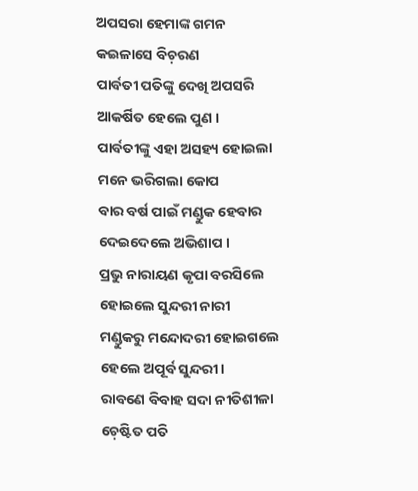ଅପସରା ହେମାଙ୍କ ଗମନ
କଇଳାସେ ବିଚ଼ରଣ
ପାର୍ବତୀ ପତିଙ୍କୁ ଦେଖି ଅପସରି
ଆକର୍ଷିତ ହେଲେ ପୁଣ ।
ପାର୍ବତୀଙ୍କୁ ଏହା ଅସହ୍ୟ ହୋଇଲା
ମନେ ଭରିଗଲା କୋପ
ବାର ବର୍ଷ ପାଇଁ ମଣ୍ଡୁକ ହେବାର
ଦେଇଦେଲେ ଅଭିଶାପ ।
ପ୍ରଭୁ ନାରାୟଣ କୃପା ବରସିଲେ
ହୋଇଲେ ସୁନ୍ଦରୀ ନାରୀ
ମଣ୍ଡୁକରୁ ମନ୍ଦୋଦରୀ ହୋଇଗଲେ
ହେଲେ ଅପୂର୍ବ ସୁନ୍ଦରୀ ।
ରାବଣେ ବିବାହ ସଦା ନୀତିଶୀଳା
ଚ଼େଷ୍ଟିତ ପତି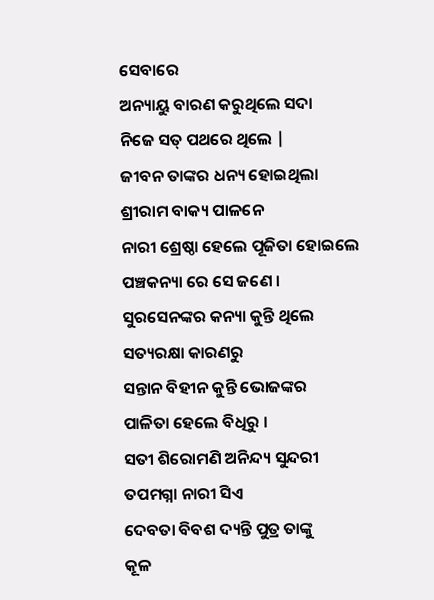ସେବାରେ
ଅନ୍ୟାୟୁ ବାରଣ କରୁଥିଲେ ସଦା
ନିଜେ ସତ୍ ପଥରେ ଥିଲେ |
ଜୀବନ ତାଙ୍କର ଧନ୍ୟ ହୋଇଥିଲା
ଶ୍ରୀରାମ ବାକ୍ୟ ପାଳନେ
ନାରୀ ଶ୍ରେଷ୍ଠା ହେଲେ ପୂଜିତା ହୋଇଲେ
ପଞ୍ଚକନ୍ୟା ରେ ସେ ଜଣେ ।
ସୁରସେନଙ୍କର କନ୍ୟା କୁନ୍ତି ଥିଲେ
ସତ୍ୟରକ୍ଷା କାରଣରୁ
ସନ୍ତାନ ବିହୀନ କୁନ୍ତି ଭୋଜଙ୍କର
ପାଳିତା ହେଲେ ବିଧିରୁ ।
ସତୀ ଶିରୋମଣି ଅନିନ୍ଦ୍ୟ ସୁନ୍ଦରୀ
ତପମଗ୍ନା ନାରୀ ସିଏ
ଦେବତା ବିବଶ ଦ୍ୟନ୍ତି ପୁତ୍ର ତାଙ୍କୁ
କୂଳ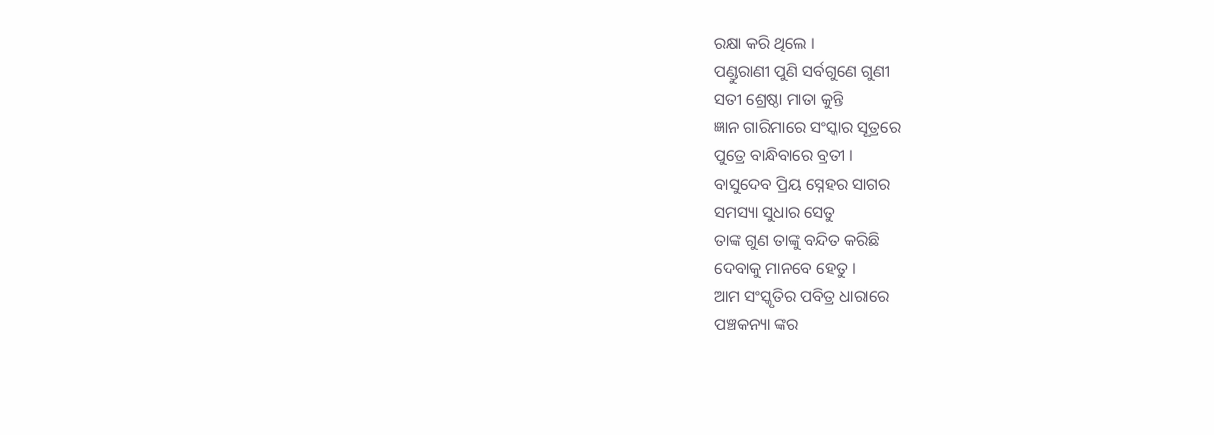ରକ୍ଷା କରି ଥିଲେ ।
ପଣ୍ଡୁରାଣୀ ପୁଣି ସର୍ବଗୁଣେ ଗୁଣୀ
ସତୀ ଶ୍ରେଷ୍ଠା ମାତା କୁନ୍ତି
ଜ୍ଞାନ ଗାରିମାରେ ସଂସ୍କାର ସୂତ୍ରରେ
ପୁତ୍ରେ ବାନ୍ଧିବାରେ ବ୍ରତୀ ।
ବାସୁଦେବ ପ୍ରିୟ ସ୍ନେହର ସାଗର
ସମସ୍ୟା ସୁଧାର ସେତୁ
ତାଙ୍କ ଗୁଣ ତାଙ୍କୁ ବନ୍ଦିତ କରିଛି
ଦେବାକୁ ମାନବେ ହେତୁ ।
ଆମ ସଂସ୍କୃତିର ପବିତ୍ର ଧାରାରେ
ପଞ୍ଚକନ୍ୟା ଙ୍କର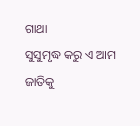ଗାଥା
ସୁସୁମୃଦ୍ଧ କରୁ ଏ ଆମ ଜାତିକୁ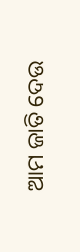ଆମ ଜାତି ଦେଉ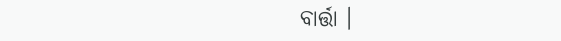ବାର୍ତ୍ତା ।